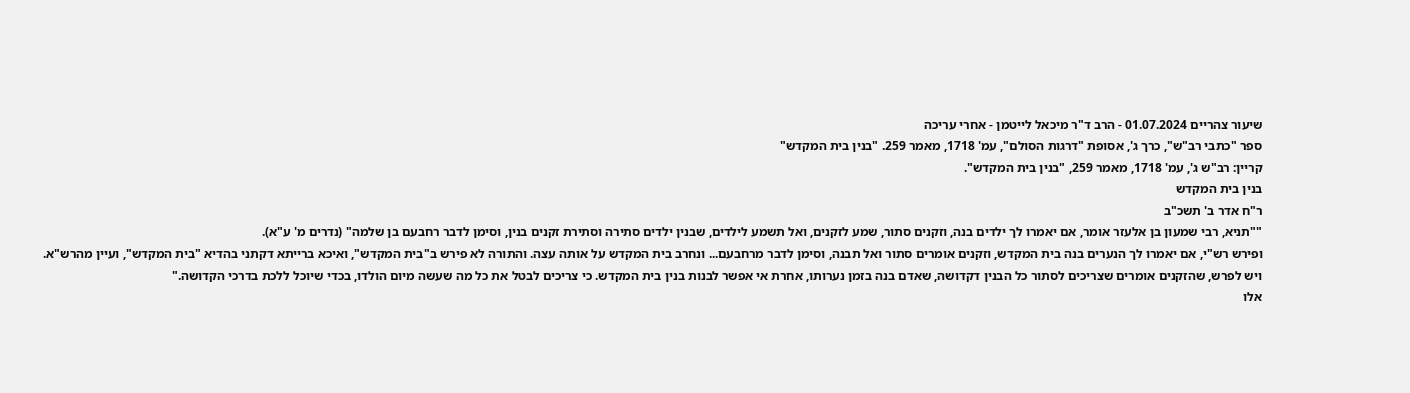שיעור צהריים 01.07.2024 - הרב ד"ר מיכאל לייטמן - אחרי עריכה
ספר "כתבי רב"ש", כרך ג', אסופת "דרגות הסולם", עמ' 1718, מאמר 259. "בנין בית המקדש"
קריין: רב"ש ג', עמ' 1718, מאמר 259, "בנין בית המקדש".
בנין בית המקדש
ר"ח אדר ב' תשכ"ב
""תניא, רבי שמעון בן אלעזר אומר, אם יאמרו לך ילדים בנה, וזקנים סתור, שמע לזקנים, ואל תשמע לילדים, שבנין ילדים סתירה וסתירת זקנים בנין, וסימן לדבר רחבעם בן שלמה" (נדרים מ' ע"א).
ופירש רש"י, אם יאמרו לך הנערים בנה בית המקדש, וזקנים אומרים סתור ואל תבנה, וסימן לדבר מרחבעם... ונחרב בית המקדש על אותה עצה. והתורה לא פירש ב"בית המקדש", ואיכא ברייתא דקתני בהדיא "בית המקדש", ועיין מהרש"א.
ויש לפרש, שהזקנים אומרים שצריכים לסתור כל הבנין דקדושה, שאדם בנה בזמן נערותו, אחרת אי אפשר לבנות בנין בית המקדש. כי צריכים לבטל את כל מה שעשה מיום הולדו, בכדי שיוכל ללכת בדרכי הקדושה."
אלו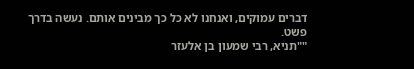דברים עמוקים, ואנחנו לא כל כך מבינים אותם. נעשה בדרך פשט.
""תניא, רבי שמעון בן אלעזר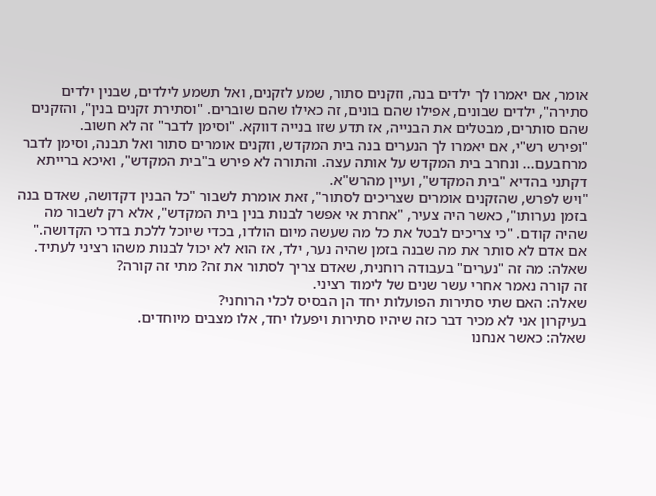אומר, אם יאמרו לך ילדים בנה, וזקנים סתור, שמע לזקנים, ואל תשמע לילדים, שבנין ילדים סתירה", ילדים שבונים, אפילו שהם בונים, זה כאילו שהם שוברים. "וסתירת זקנים בנין", והזקנים שהם סותרים, מבטלים את הבנייה, אז תדע שזו בנייה דווקא. "וסימן לדבר" זה לא חשוב.
"ופירש רש"י, אם יאמרו לך הנערים בנה בית המקדש, וזקנים אומרים סתור ואל תבנה, וסימן לדבר מרחבעם... ונחרב בית המקדש על אותה עצה. והתורה לא פירש ב"בית המקדש", ואיכא ברייתא דקתני בהדיא "בית המקדש", ועיין מהרש"א.
"ויש לפרש, שהזקנים אומרים שצריכים לסתור", זאת אומרת לשבור "כל הבנין דקדושה, שאדם בנה בזמן נערותו", כאשר היה צעיר, "אחרת אי אפשר לבנות בנין בית המקדש", אלא רק לשבור מה שהיה קודם. "כי צריכים לבטל את כל מה שעשה מיום הולדו, בכדי שיוכל ללכת בדרכי הקדושה."
אם אדם לא סותר את מה שבנה בזמן שהיה נער, ילד, אז הוא לא יכול לבנות משהו רציני לעתיד.
שאלה: מה זה "נערים" בעבודה רוחנית, שאדם צריך לסתור את זה? מתי זה קורה?
זה קורה נאמר אחרי עשר שנים של לימוד רציני.
שאלה: האם שתי סתירות הפועלות יחד הן הבסיס לכלי הרוחני?
בעיקרון אני לא מכיר דבר כזה שיהיו סתירות ויפעלו יחד, אלו מצבים מיוחדים.
שאלה: כאשר אנחנו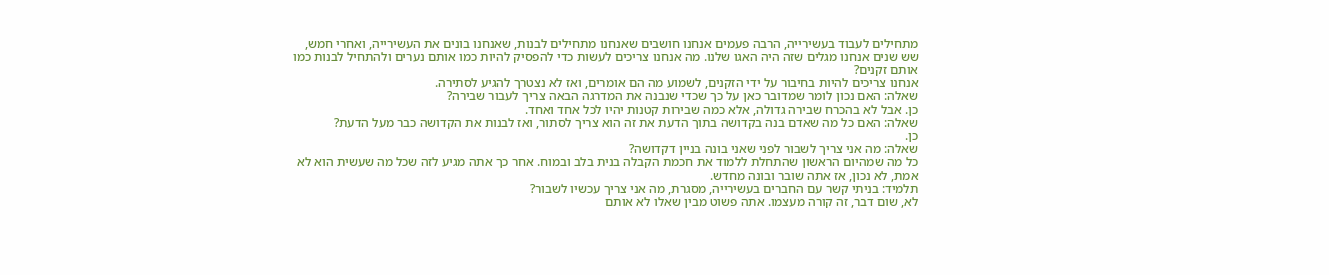מתחילים לעבוד בעשירייה, הרבה פעמים אנחנו חושבים שאנחנו מתחילים לבנות, שאנחנו בונים את העשירייה, ואחרי חמש, שש שנים אנחנו מגלים שזה היה האגו שלנו. מה אנחנו צריכים לעשות כדי להפסיק להיות כמו אותם נערים ולהתחיל לבנות כמו אותם זקנים?
אנחנו צריכים להיות בחיבור על ידי הזקנים, לשמוע מה הם אומרים, ואז לא נצטרך להגיע לסתירה.
שאלה: האם נכון לומר שמדובר כאן על כך שכדי שנבנה את המדרגה הבאה צריך לעבור שבירה?
כן. אבל לא בהכרח שבירה גדולה, אלא כמה שבירות קטנות יהיו לכל אחד ואחד.
שאלה: האם כל מה שאדם בנה בקדושה בתוך הדעת את זה הוא צריך לסתור, ואז לבנות את הקדושה כבר מעל הדעת?
כן.
שאלה: מה אני צריך לשבור לפני שאני בונה בניין דקדושה?
כל מה שמהיום הראשון שהתחלת ללמוד את חכמת הקבלה בנית בלב ובמוח. אחר כך אתה מגיע לזה שכל מה שעשית הוא לא אמת, לא נכון, אז אתה שובר ובונה מחדש.
תלמיד: בניתי קשר עם החברים בעשירייה, מסגרת, מה אני צריך עכשיו לשבור?
לא, שום דבר, זה קורה מעצמו. אתה פשוט מבין שאלו לא אותם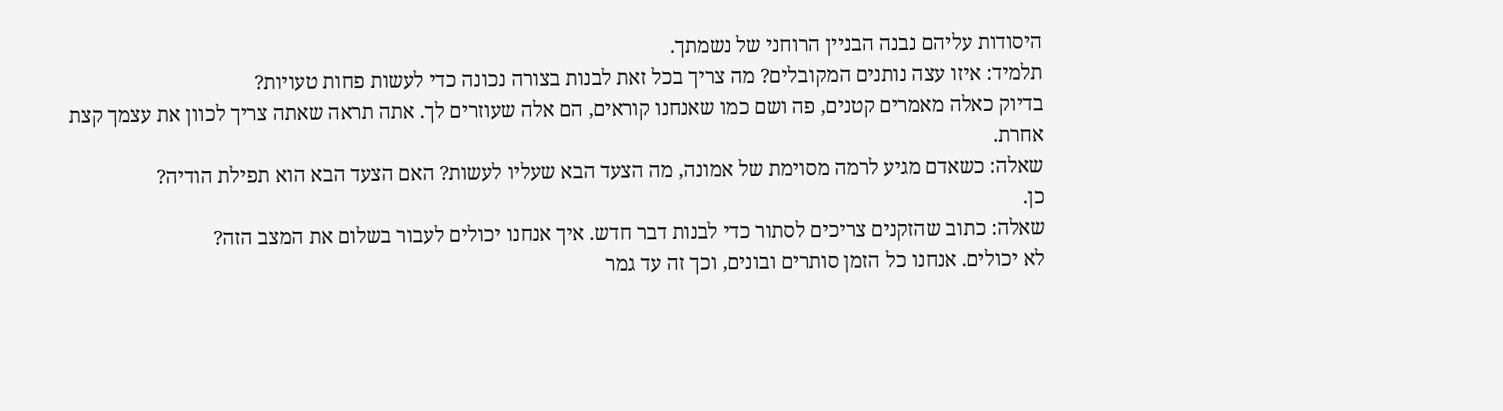היסודות עליהם נבנה הבניין הרוחני של נשמתך.
תלמיד: איזו עצה נותנים המקובלים? מה צריך בכל זאת לבנות בצורה נכונה כדי לעשות פחות טעויות?
בדיוק כאלה מאמרים קטנים, פה ושם כמו שאנחנו קוראים, הם אלה שעוזרים לך. אתה תראה שאתה צריך לכוון את עצמך קצת אחרת.
שאלה: כשאדם מגיע לרמה מסוימת של אמונה, מה הצעד הבא שעליו לעשות? האם הצעד הבא הוא תפילת הודיה?
כן.
שאלה: כתוב שהזקנים צריכים לסתור כדי לבנות דבר חדש. איך אנחנו יכולים לעבור בשלום את המצב הזה?
לא יכולים. אנחנו כל הזמן סותרים ובונים, וכך זה עד גמר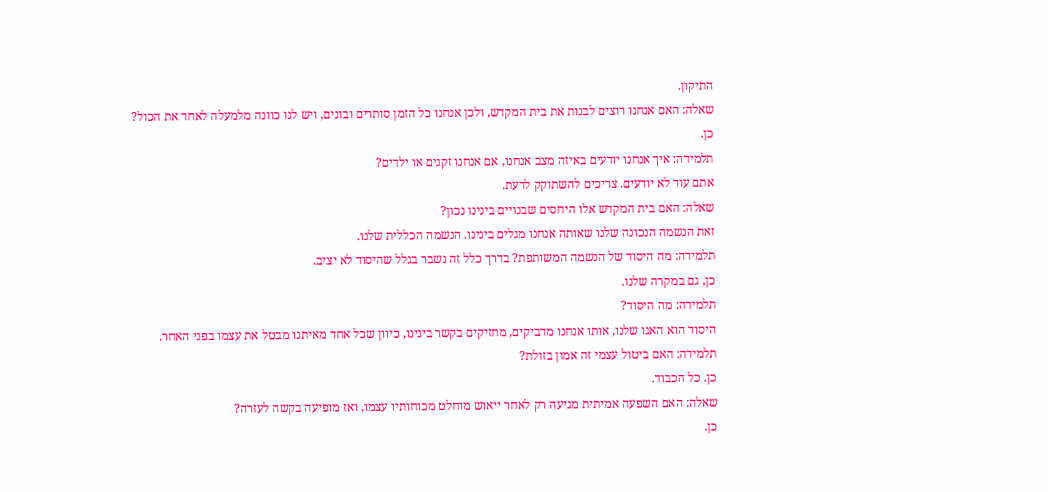התיקון.
שאלה: האם אנחנו רוצים לבנות את בית המקדש, ולכן אנחנו כל הזמן סותרים ובונים, ויש לנו כוונה מלמעלה לאחד את הכול?
כן.
תלמידה: איך אנחנו יודעים באיזה מצב אנחנו, אם אנחנו זקנים או ילדים?
אתם עוד לא יודעים. צריכים להשתוקק לדעת.
שאלה: האם בית המקדש אלו היחסים שבנויים בינינו נכון?
זאת הנשמה הנכונה שלנו שאותה אנחנו מגלים בינינו. הנשמה הכללית שלנו.
תלמידה: מה היסוד של הנשמה המשותפת? בדרך כלל זה נשבר בגלל שהיסוד לא יציב.
כן, גם במקרה שלנו.
תלמידה: מה היסוד?
היסוד הוא האגו שלנו, אותו אנחנו מדביקים, מחזיקים בקשר בינינו, כיוון שכל אחד מאיתנו מבטל את עצמו בפני האחר.
תלמידה: האם ביטול עצמי זה אמון בזולת?
כן. כל הכבוד.
שאלה: האם השפעה אמיתית מגיעה רק לאחר ייאוש מוחלט מכוחותיו עצמו, ואז מופיעה בקשה לעזרה?
כן.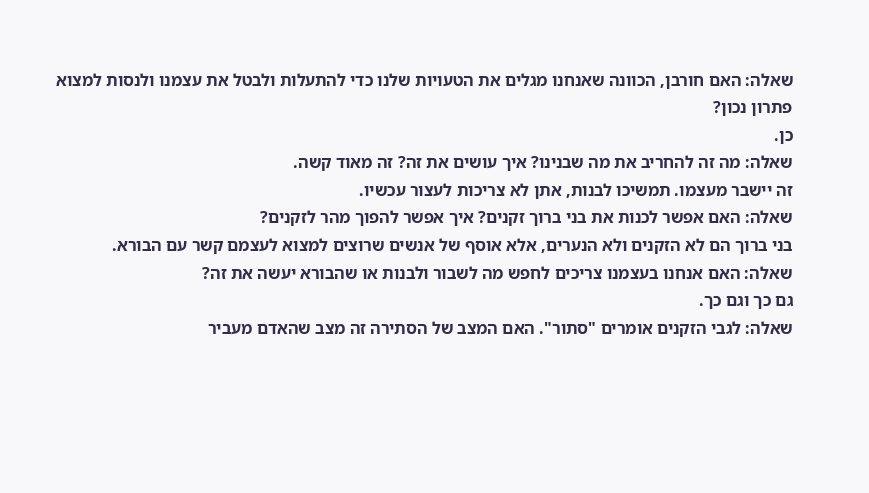שאלה: האם חורבן, הכוונה שאנחנו מגלים את הטעויות שלנו כדי להתעלות ולבטל את עצמנו ולנסות למצוא פתרון נכון?
כן.
שאלה: מה זה להחריב את מה שבנינו? איך עושים את זה? זה מאוד קשה.
זה יישבר מעצמו. תמשיכו לבנות, אתן לא צריכות לעצור עכשיו.
שאלה: האם אפשר לכנות את בני ברוך זקנים? איך אפשר להפוך מהר לזקנים?
בני ברוך הם לא הזקנים ולא הנערים, אלא אוסף של אנשים שרוצים למצוא לעצמם קשר עם הבורא.
שאלה: האם אנחנו בעצמנו צריכים לחפש מה לשבור ולבנות או שהבורא יעשה את זה?
גם כך וגם כך.
שאלה: לגבי הזקנים אומרים "סתור". האם המצב של הסתירה זה מצב שהאדם מעביר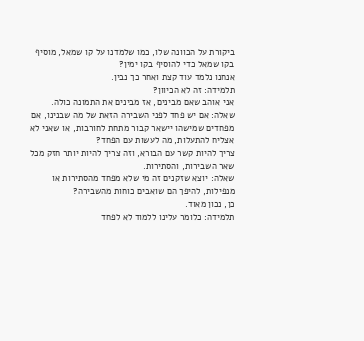ביקורת על הכוונה שלו, כמו שלמדנו על קו שמאל, מוסיף בקו שמאל כדי להוסיף בקו ימין?
אנחנו נלמד עוד קצת ואחר כך נבין.
תלמידה: זה לא הכיוון?
אני אוהב שאם מבינים, אז מבינים את התמונה כולה.
שאלה: אם יש פחד לפני השבירה הזאת של מה שבנינו, אם מפחדים שמישהו יישאר קבור מתחת לחורבות, או שאני לא אצליח להתעלות, מה לעשות עם הפחד?
צריך להיות קשר עם הבורא, וזה צריך להיות יותר חזק מכל שאר השבירות, והסתירות.
שאלה: יוצא שזקנים זה מי שלא מפחד מהסתירות או מנפילות, להיפך הם שואבים כוחות מהשבירה?
כן, נכון מאוד.
תלמידה: כלומר עלינו ללמוד לא לפחד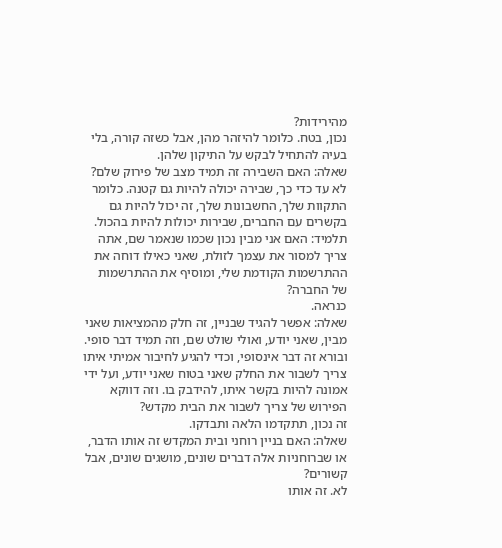מהירידות?
נכון, בטח. כלומר להיזהר מהן, אבל כשזה קורה, בלי בעיה להתחיל לבקש על התיקון שלהן.
שאלה: האם השבירה זה תמיד מצב של פירוק שלם?
לא עד כדי כך, שבירה יכולה להיות גם קטנה. כלומר התקוות שלך, החשבונות שלך, זה יכול להיות גם בקשרים עם החברים, שבירות יכולות להיות בהכול.
תלמיד: האם אני מבין נכון שכמו שנאמר שם, אתה צריך למסור את עצמך לזולת, שאני כאילו דוחה את ההתרשמות הקודמת שלי, ומוסיף את ההתרשמות של החברה?
כנראה.
שאלה: אפשר להגיד שבניין, זה חלק מהמציאות שאני מבין, שאני יודע, ואולי שולט שם, וזה תמיד דבר סופי. ובורא זה דבר אינסופי, וכדי להגיע לחיבור אמיתי איתו צריך לשבור את החלק שאני בטוח שאני יודע, ועל ידי אמונה להיות בקשר איתו, להידבק בו. וזה דווקא הפירוש של צריך לשבור את הבית מקדש?
זה נכון, תתקדמו הלאה ותבדקו.
שאלה: האם בניין רוחני ובית המקדש זה אותו הדבר, או שברוחניות אלה דברים שונים, מושגים שונים, אבל קשורים?
לא. זה אותו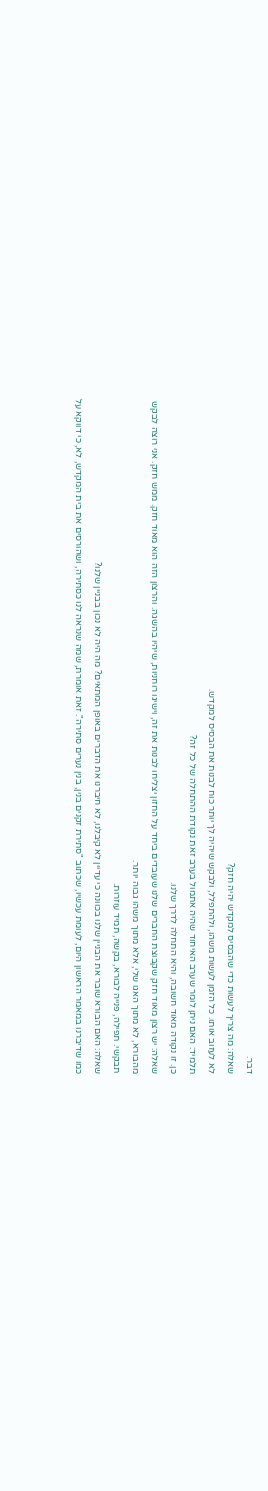דבר.
שאלה: מה צריך לעשות כדי שהבסיס למקדש יהיה חזק?
לא לעזוב אותו. כל הזמן לעשות משהו, ולהתפלל, ולבקש שיהיה לך יותר כוח לבנות את הבסיס למקדש.
תלמיד: האם ניתן לומר שערב האיחוד שהיה אתמול בערב זאת נקודת ההתחלה של כל זה?
כן. זו נקודה מאוד חשובה, והיא התחלה לדרך שלנו.
שאלה: יש רצון מאוד חזק שקבוצת החברים שלנו שעובדים ביחד על החזון יצליחו לבנות את זה, וישיגו רוחניות, שיהיו בהשגה. והרצון הזה הוא מאוד חזק. ממש חזק. אני רוצה לבקש מהבורא, לא מתוך האגו שלי, אלא מתוך משהו גבוה יותר.
תבקשי. תפילה, פנייה לבורא, בקשה, תמיד עוזרות.
שאלה: האם הבורא שובר את הבניין שלנו בכוונה כי עדיין לא קיבלנו, לא חיברנו את הדברים באופן המתאים? מה היה לא נכון בבניין שלנו?
כמו שדיברנו במאמר הראשון היום, לעומת עכשיו, שכתוב "סתירת זקנים בנין, בנין נערים סתירה". זאת אומרת, שמה שנראה לנו כסתירה, ושהורסים את בית המקדש, לא, כי דווקא על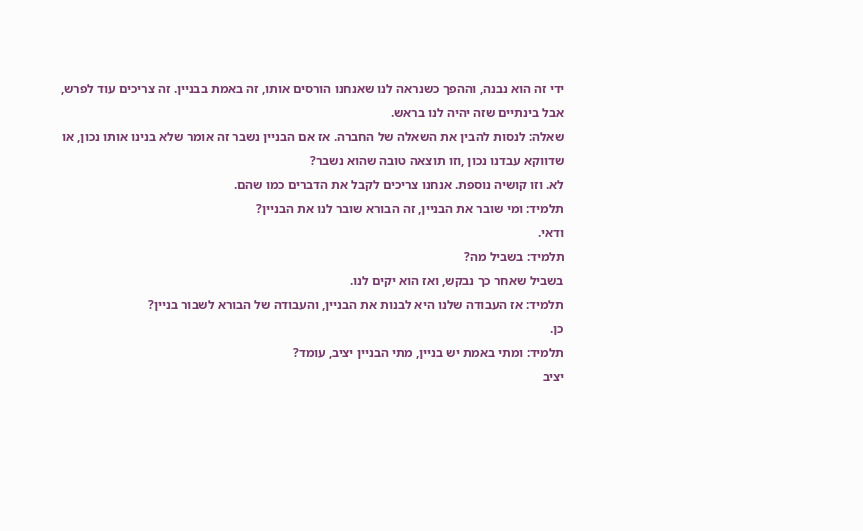ידי זה הוא נבנה, וההפך כשנראה לנו שאנחנו הורסים אותו, זה באמת בבניין. זה צריכים עוד לפרש, אבל בינתיים שזה יהיה לנו בראש.
שאלה: לנסות להבין את השאלה של החברה. אז אם הבניין נשבר זה אומר שלא בנינו אותו נכון, או שדווקא עבדנו נכון ,וזו תוצאה טובה שהוא נשבר?
לא. וזו קושיה נוספת. אנחנו צריכים לקבל את הדברים כמו שהם.
תלמיד: ומי שובר את הבניין, זה הבורא שובר לנו את הבניין?
ודאי.
תלמיד: בשביל מה?
בשביל שאחר כך נבקש, ואז הוא יקים לנו.
תלמיד: אז העבודה שלנו היא לבנות את הבניין, והעבודה של הבורא לשבור בניין?
כן.
תלמיד: ומתי באמת יש בניין, מתי הבניין יציב, עומד?
יציב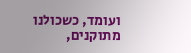ועומד, כשכולנו מתוקנים,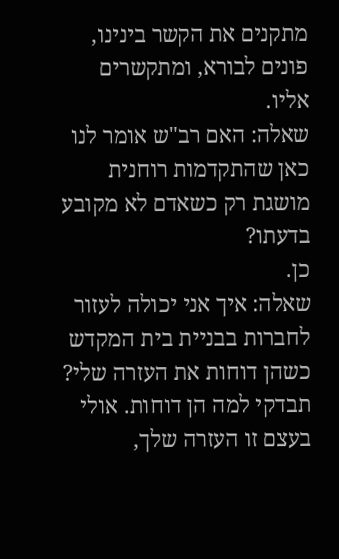מתקנים את הקשר בינינו, פונים לבורא, ומתקשרים אליו.
שאלה: האם רב"ש אומר לנו כאן שהתקדמות רוחנית מושגת רק כשאדם לא מקובע בדעתו?
כן.
שאלה: איך אני יכולה לעזור לחברות בבניית בית המקדש כשהן דוחות את העזרה שלי?
תבדקי למה הן דוחות. אולי בעצם זו העזרה שלך,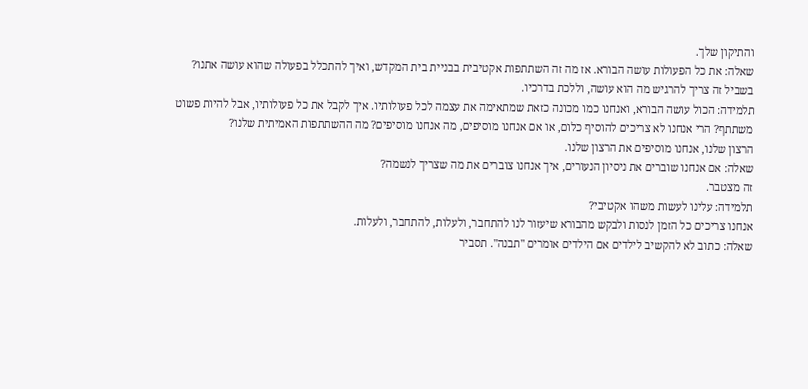והתיקון שלך.
שאלה: את כל הפעולות עושה הבורא. אז מה זה השתתפות אקטיבית בבניית בית המקדש, ואיך להתכלל בפעולה שהוא עושה אתנו?
בשביל זה צריך להרגיש מה הוא עושה, וללכת בדרכיו.
תלמידה: הכול עושה הבורא, ואנחנו כמו מכונה כזאת שמתאימה את עצמה לכל פעולותיו. איך לקבל את כל פעולותיו, אבל להיות פשוט משתתף? הרי אנחנו לא צריכים להוסיף כלום, או אם אנחנו מוסיפים, מה אנחנו מוסיפים? מה ההשתתפות האמיתית שלנו?
הרצון שלנו, אנחנו מוסיפים את הרצון שלנו.
שאלה: אם אנחנו שוברים את ניסיון הנעורים, איך אנחנו צוברים את מה שצריך לנשמה?
זה מצטבר.
תלמידה: עלינו לעשות משהו אקטיבי?
אנחנו צריכים כל הזמן לנסות ולבקש מהבורא שיעזור לנו להתחבר, ולעלות, להתחבר, ולעלות.
שאלה: כתוב לא להקשיב לילדים אם הילדים אומרים "תבנה". תסביר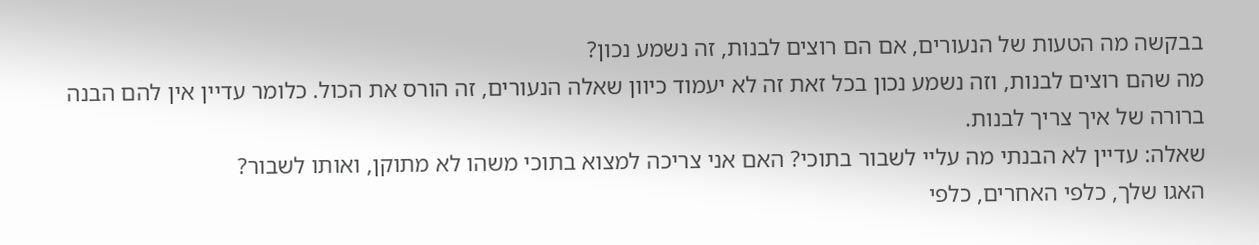בבקשה מה הטעות של הנעורים, אם הם רוצים לבנות, זה נשמע נכון?
מה שהם רוצים לבנות, וזה נשמע נכון בכל זאת זה לא יעמוד כיוון שאלה הנעורים, זה הורס את הכול. כלומר עדיין אין להם הבנה ברורה של איך צריך לבנות.
שאלה: עדיין לא הבנתי מה עליי לשבור בתוכי? האם אני צריכה למצוא בתוכי משהו לא מתוקן, ואותו לשבור?
האגו שלך, כלפי האחרים, כלפי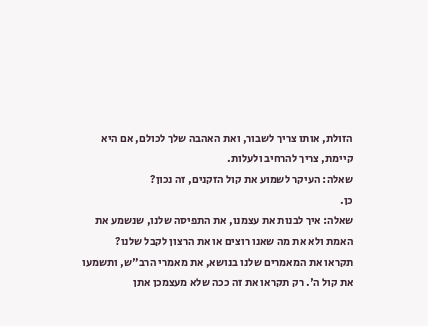הזולת, אותו צריך לשבור, ואת האהבה שלך לכולם, אם היא קיימת, צריך להרחיב ולעלות.
שאלה: העיקר לשמוע את קול הזקנים, זה נכון?
כן.
שאלה: איך לבנות את עצמנו, את התפיסה שלנו, שנשמע את האמת ולא את מה שאנו רוצים או את הרצון לקבל שלנו?
תקראו את המאמרים שלנו בנושא, את מאמרי הרב"ש, ותשמעו את קול ה'. רק תקראו את זה ככה שלא מעצמכן אתן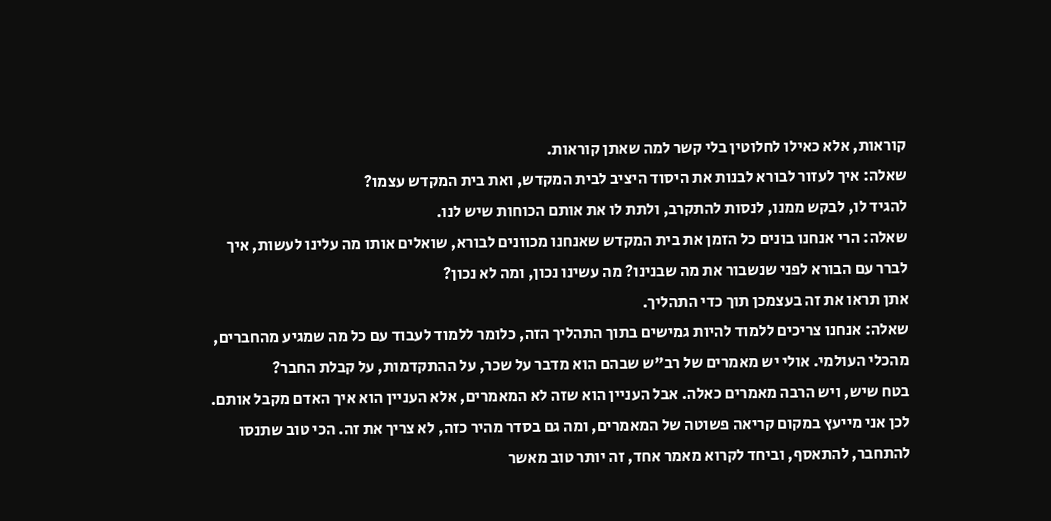קוראות, אלא כאילו לחלוטין בלי קשר למה שאתן קוראות.
שאלה: איך לעזור לבורא לבנות את היסוד היציב לבית המקדש, ואת בית המקדש עצמו?
להגיד לו, לבקש ממנו, לנסות להתקרב, ולתת לו את אותם הכוחות שיש לנו.
שאלה: הרי אנחנו בונים כל הזמן את בית המקדש שאנחנו מכוונים לבורא, שואלים אותו מה עלינו לעשות, איך לברר עם הבורא לפני שנשבור את מה שבנינו? מה עשינו נכון, ומה לא נכון?
אתן תראו את זה בעצמכן תוך כדי התהליך.
שאלה: אנחנו צריכים ללמוד להיות גמישים בתוך התהליך הזה, כלומר ללמוד לעבוד עם כל מה שמגיע מהחברים, מהכלי העולמי. אולי יש מאמרים של רב"ש שבהם הוא מדבר על שכר, על ההתקדמות, על קבלת החבר?
בטח שיש, ויש הרבה מאמרים כאלה. אבל העניין הוא שזה לא המאמרים, אלא העניין הוא איך האדם מקבל אותם. לכן אני מייעץ במקום קריאה פשוטה של המאמרים, ומה גם בסדר מהיר כזה, לא צריך את זה. הכי טוב שתנסו להתחבר, להתאסף, וביחד לקרוא מאמר אחד, זה יותר טוב מאשר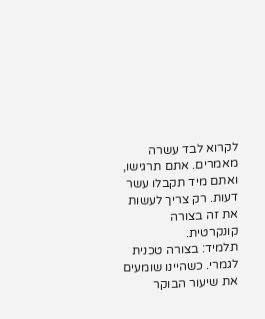לקרוא לבד עשרה מאמרים. אתם תרגישו, ואתם מיד תקבלו עשר דעות. רק צריך לעשות את זה בצורה קונקרטית.
תלמיד: בצורה טכנית לגמרי. כשהיינו שומעים את שיעור הבוקר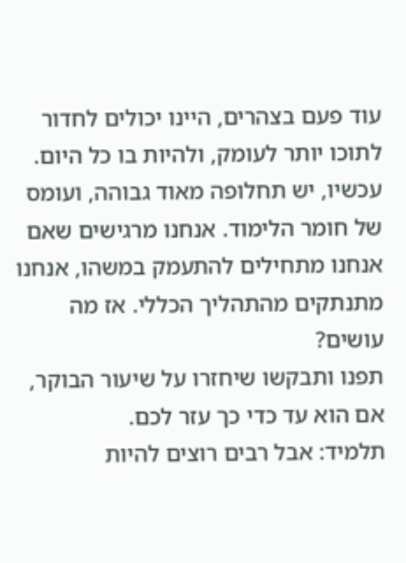עוד פעם בצהרים, היינו יכולים לחדור לתוכו יותר לעומק, ולהיות בו כל היום. עכשיו, יש תחלופה מאוד גבוהה, ועומס של חומר הלימוד. אנחנו מרגישים שאם אנחנו מתחילים להתעמק במשהו, אנחנו מתנתקים מהתהליך הכללי. אז מה עושים?
תפנו ותבקשו שיחזרו על שיעור הבוקר, אם הוא עד כדי כך עזר לכם.
תלמיד: אבל רבים רוצים להיות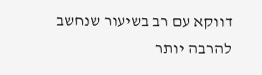דווקא עם רב בשיעור שנחשב להרבה יותר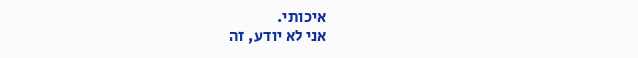איכותי.
אני לא יודע, זה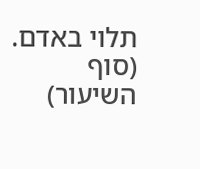תלוי באדם.
(סוף השיעור)